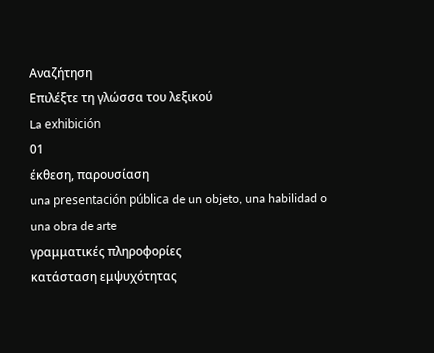Αναζήτηση
Επιλέξτε τη γλώσσα του λεξικού
La exhibición
01
έκθεση, παρουσίαση
una presentación pública de un objeto, una habilidad o una obra de arte
γραμματικές πληροφορίες
κατάσταση εμψυχότητας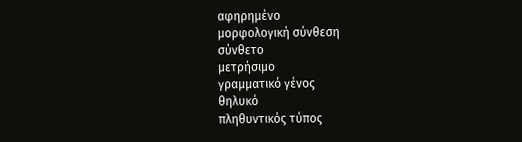αφηρημένο
μορφολογική σύνθεση
σύνθετο
μετρήσιμο
γραμματικό γένος
θηλυκό
πληθυντικός τύπος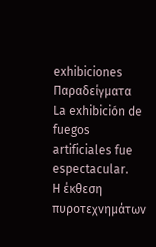exhibiciones
Παραδείγματα
La exhibición de fuegos artificiales fue espectacular.
Η έκθεση πυροτεχνημάτων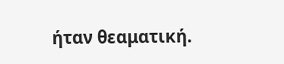ήταν θεαματική.